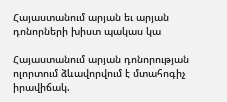Հայաստանում արյան եւ արյան դոնորների խիստ պակաս կա

Հայաստանում արյան դոնորության ոլորտում ձևավորվում է մտահոգիչ իրավիճակ.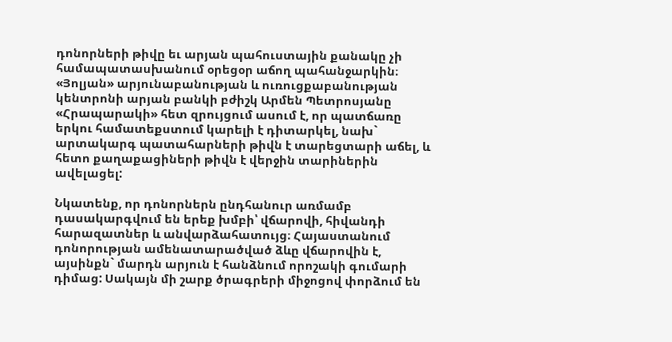դոնորների թիվը եւ արյան պահուստային քանակը չի համապատասխանում օրեցօր աճող պահանջարկին։ «Յոլյան» արյունաբանության և ուռուցքաբանության կենտրոնի արյան բանկի բժիշկ Արմեն Պետրոսյանը «Հրապարակի» հետ զրույցում ասում է, որ պատճառը երկու համատեքստում կարելի է դիտարկել, նախ` արտակարգ պատահարների թիվն է տարեցտարի աճել, և հետո քաղաքացիների թիվն է վերջին տարիներին ավելացել:

Նկատենք, որ դոնորներն ընդհանուր առմամբ դասակարգվում են երեք խմբի՝ վճարովի, հիվանդի հարազատներ և անվարձահատույց։ Հայաստանում դոնորության ամենատարածված ձևը վճարովին է, այսինքն` մարդն արյուն է հանձնում որոշակի գումարի դիմաց: Սակայն մի շարք ծրագրերի միջոցով փորձում են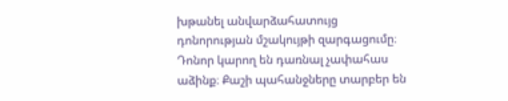խթանել անվարձահատույց դոնորության մշակույթի զարգացումը։ Դոնոր կարող են դառնալ չափահաս աձինք։ Քաշի պահանջները տարբեր են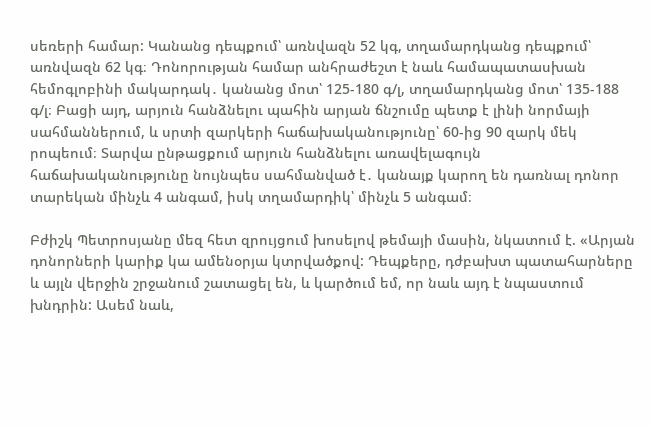սեռերի համար: Կանանց դեպքում՝ առնվազն 52 կգ, տղամարդկանց դեպքում՝ առնվազն 62 կգ։ Դոնորության համար անհրաժեշտ է նաև համապատասխան հեմոգլոբինի մակարդակ․ կանանց մոտ՝ 125-180 գ/լ, տղամարդկանց մոտ՝ 135-188 գ/լ։ Բացի այդ, արյուն հանձնելու պահին արյան ճնշումը պետք է լինի նորմայի սահմաններում, և սրտի զարկերի հաճախականությունը՝ 60-ից 90 զարկ մեկ րոպեում։ Տարվա ընթացքում արյուն հանձնելու առավելագույն հաճախականությունը նույնպես սահմանված է․ կանայք կարող են դառնալ դոնոր տարեկան մինչև 4 անգամ, իսկ տղամարդիկ՝ մինչև 5 անգամ։

Բժիշկ Պետրոսյանը մեզ հետ զրույցում խոսելով թեմայի մասին, նկատում է. «Արյան դոնորների կարիք կա ամենօրյա կտրվածքով: Դեպքերը, դժբախտ պատահարները և այլն վերջին շրջանում շատացել են, և կարծում եմ, որ նաև այդ է նպաստում խնդրին: Ասեմ նաև,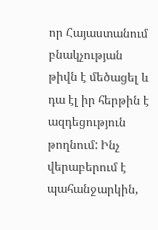որ Հայաստանում բնակչության թիվն է մեծացել և դա էլ իր հերթին է ազդեցություն թողնում: Ինչ վերաբերում է պահանջարկին,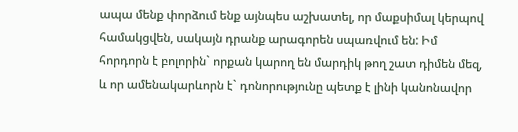ապա մենք փորձում ենք այնպես աշխատել, որ մաքսիմալ կերպով համակցվեն, սակայն դրանք արագորեն սպառվում են: Իմ հորդորն է բոլորին` որքան կարող են մարդիկ թող շատ դիմեն մեզ, և որ ամենակարևորն է` դոնորությունը պետք է լինի կանոնավոր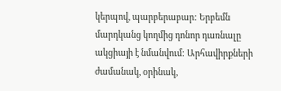կերպով, պարբերաբար: Երբեմն մարդկանց կողմից դոնոր դառնալը ակցիայի է նմանվում: Արհավիրքների ժամանակ, օրինակ,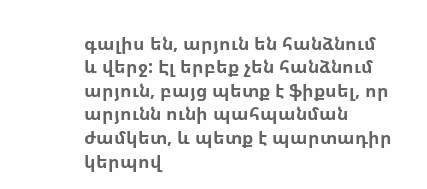գալիս են, արյուն են հանձնում և վերջ: Էլ երբեք չեն հանձնում արյուն, բայց պետք է ֆիքսել, որ արյունն ունի պահպանման ժամկետ, և պետք է պարտադիր կերպով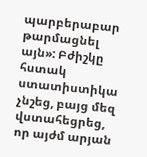պարբերաբար թարմացնել այն»: Բժիշկը հստակ ստատիստիկա չնշեց, բայց մեզ վստահեցրեց, որ այժմ արյան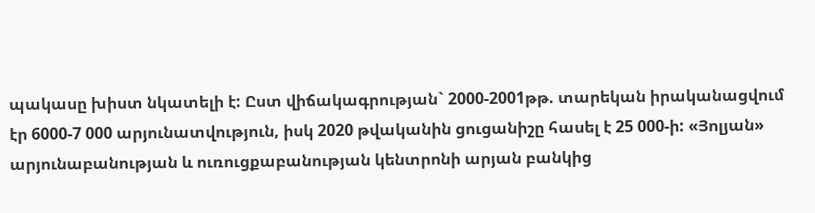պակասը խիստ նկատելի է: Ըստ վիճակագրության` 2000-2001թթ. տարեկան իրականացվում էր 6000-7 000 արյունատվություն, իսկ 2020 թվականին ցուցանիշը հասել է 25 000-ի: «Յոլյան» արյունաբանության և ուռուցքաբանության կենտրոնի արյան բանկից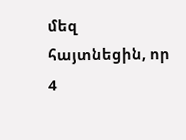մեզ հայտնեցին, որ 4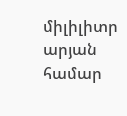միլիլիտր արյան համար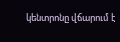կենտրոնը վճարում է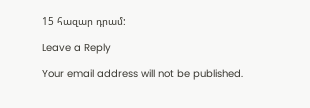15 հազար դրամ:

Leave a Reply

Your email address will not be published.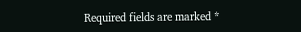Required fields are marked *